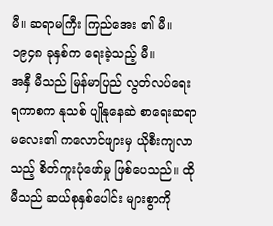မီ။ ဆရာမကြီး ကြည်အေး ၏ မီ။ ၁၉၄၈ ခုနှစ်က ရေးခဲ့သည့် မီ။
အနှီ မီသည် မြန်မာပြည် လွတ်လပ်ရေး ရကာစက နုသစ် ပျိုနုနေဆဲ စာရေးဆရာမလေး၏ ကလောင်ဖျားမှ ယိုစီးကျလာသည့် စိတ်ကူးပုံဖော်မှု ဖြစ်ပေသည်။ ထို မီသည် ဆယ်စုနှစ်ပေါင်း များစွာကို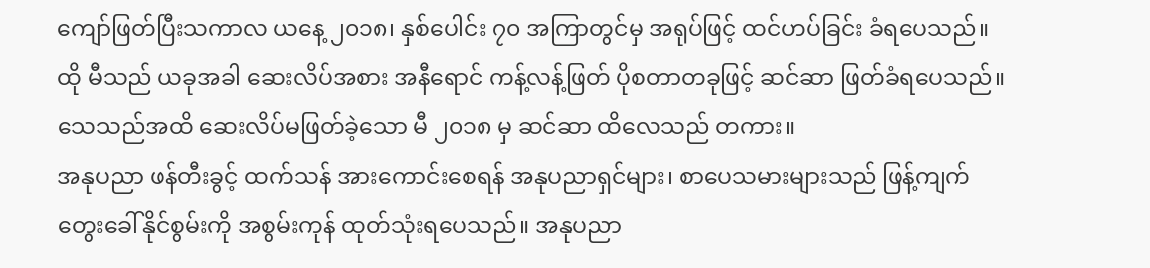ကျော်ဖြတ်ပြီးသကာလ ယနေ့ ၂၀၁၈၊ နှစ်ပေါင်း ၇၀ အကြာတွင်မှ အရုပ်ဖြင့် ထင်ဟပ်ခြင်း ခံရပေသည်။ ထို မီသည် ယခုအခါ ဆေးလိပ်အစား အနီရောင် ကန့်လန့်ဖြတ် ပိုစတာတခုဖြင့် ဆင်ဆာ ဖြတ်ခံရပေသည်။ သေသည်အထိ ဆေးလိပ်မဖြတ်ခဲ့သော မီ ၂၀၁၈ မှ ဆင်ဆာ ထိလေသည် တကား။
အနုပညာ ဖန်တီးခွင့် ထက်သန် အားကောင်းစေရန် အနုပညာရှင်များ၊ စာပေသမားများသည် ဖြန့်ကျက် တွေးခေါ်နိုင်စွမ်းကို အစွမ်းကုန် ထုတ်သုံးရပေသည်။ အနုပညာ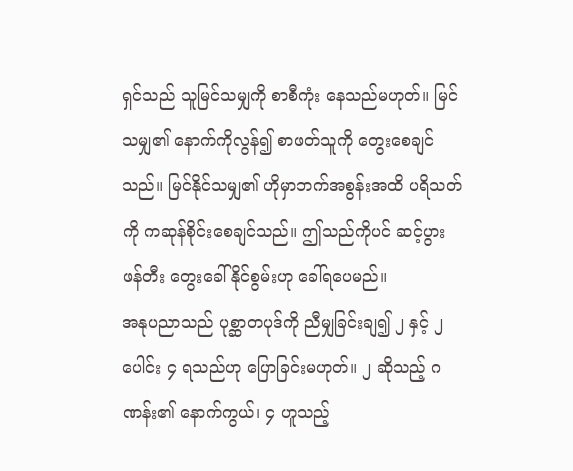ရှင်သည် သူမြင်သမျှကို စာစီကုံး နေသည်မဟုတ်။ မြင်သမျှ၏ နောက်ကိုလွန်၍ စာဖတ်သူကို တွေးစေချင်သည်။ မြင်နိုင်သမျှ၏ ဟိုမှာဘက်အစွန်းအထိ ပရိသတ်ကို ကဆုန်စိုင်းစေချင်သည်။ ဤသည်ကိုပင် ဆင့်ပွား ဖန်တီး တွေးခေါ်နိုင်စွမ်းဟု ခေါ်ရပေမည်။
အနုပညာသည် ပုစ္ဆာတပုဒ်ကို ညီမျှခြင်းချ၍ ၂ နှင့် ၂ ပေါင်း ၄ ရသည်ဟု ပြောခြင်းမဟုတ်။ ၂ ဆိုသည့် ဂဏန်း၏ နောက်ကွယ်၊ ၄ ဟူသည့်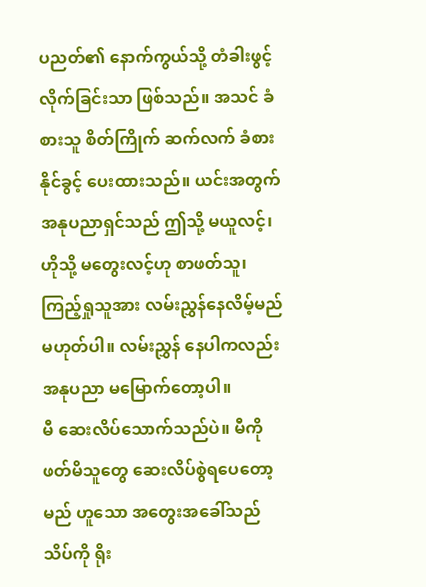ပညတ်၏ နောက်ကွယ်သို့ တံခါးဖွင့်လိုက်ခြင်းသာ ဖြစ်သည်။ အသင် ခံစားသူ စိတ်ကြိုက် ဆက်လက် ခံစားနိုင်ခွင့် ပေးထားသည်။ ယင်းအတွက် အနုပညာရှင်သည် ဤသို့ မယူလင့်၊ ဟိုသို့ မတွေးလင့်ဟု စာဖတ်သူ၊ ကြည့်ရှုသူအား လမ်းညွှန်နေလိမ့်မည် မဟုတ်ပါ။ လမ်းညွှန် နေပါကလည်း အနုပညာ မမြောက်တော့ပါ။
မီ ဆေးလိပ်သောက်သည်ပဲ။ မီကို ဖတ်မိသူတွေ ဆေးလိပ်စွဲရပေတော့မည် ဟူသော အတွေးအခေါ်သည် သိပ်ကို ရိုး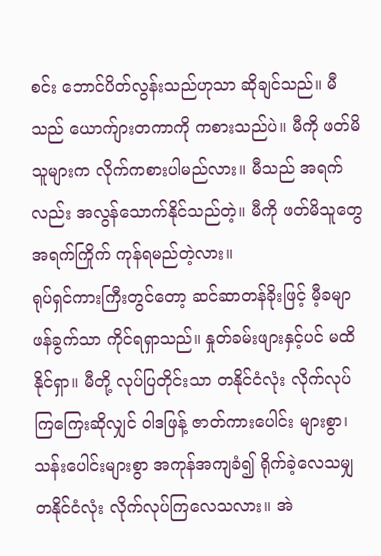စင်း ဘောင်ပိတ်လွန်းသည်ဟုသာ ဆိုချင်သည်။ မီသည် ယောက်ျားတကာကို ကစားသည်ပဲ။ မီကို ဖတ်မိသူများက လိုက်ကစားပါမည်လား။ မီသည် အရက်လည်း အလွန်သောက်နိုင်သည်တဲ့။ မီကို ဖတ်မိသူတွေ အရက်ကြိုက် ကုန်ရမည်တဲ့လား။
ရုပ်ရှင်ကားကြီးတွင်တော့ ဆင်ဆာတန်ခိုးဖြင့် မီ့ခမျာ ဖန်ခွက်သာ ကိုင်ရရှာသည်။ နှုတ်ခမ်းဖျားနှင့်ပင် မထိနိုင်ရှာ။ မီတို့ လုပ်ပြတိုင်းသာ တနိုင်ငံလုံး လိုက်လုပ်ကြကြေးဆိုလျှင် ဝါဒဖြန့် ဇာတ်ကားပေါင်း များစွာ၊ သန်းပေါင်းများစွာ အကုန်အကျခံ၍ ရိုက်ခဲ့လေသမျှ တနိုင်ငံလုံး လိုက်လုပ်ကြလေသလား။ အဲ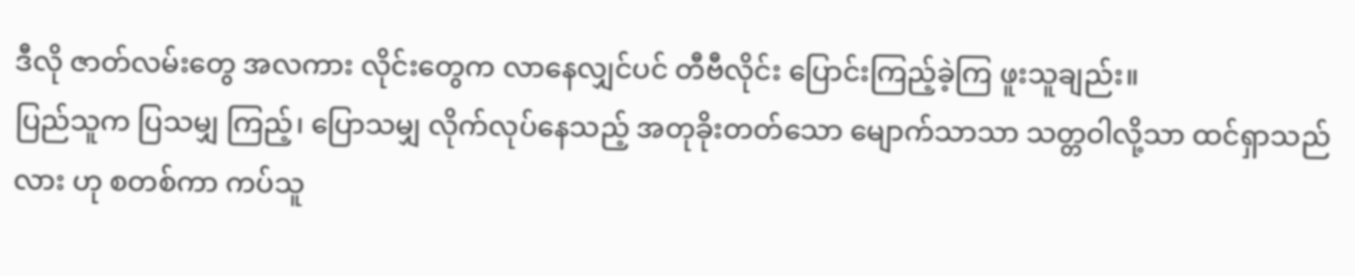ဒီလို ဇာတ်လမ်းတွေ အလကား လိုင်းတွေက လာနေလျှင်ပင် တီဗီလိုင်း ပြောင်းကြည့်ခဲ့ကြ ဖူးသူချည်း။
ပြည်သူက ပြသမျှ ကြည့်၊ ပြောသမျှ လိုက်လုပ်နေသည့် အတုခိုးတတ်သော မျောက်သာသာ သတ္တဝါလို့သာ ထင်ရှာသည်လား ဟု စတစ်ကာ ကပ်သူ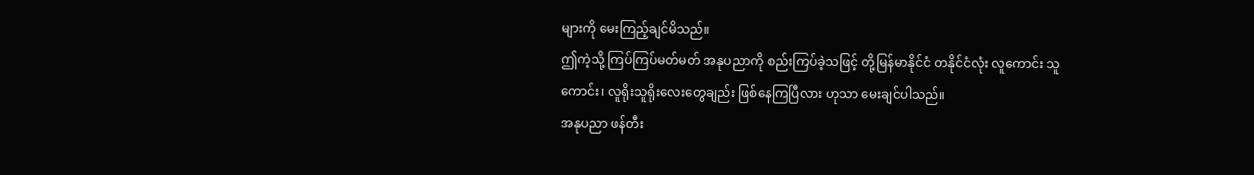များကို မေးကြည့်ချင်မိသည်။
ဤကဲ့သို့ ကြပ်ကြပ်မတ်မတ် အနုပညာကို စည်းကြပ်ခဲ့သဖြင့် တို့မြန်မာနိုင်ငံ တနိုင်ငံလုံး လူကောင်း သူကောင်း၊ လူရိုးသူရိုးလေးတွေချည်း ဖြစ်နေကြပြီလား ဟုသာ မေးချင်ပါသည်။
အနုပညာ ဖန်တီး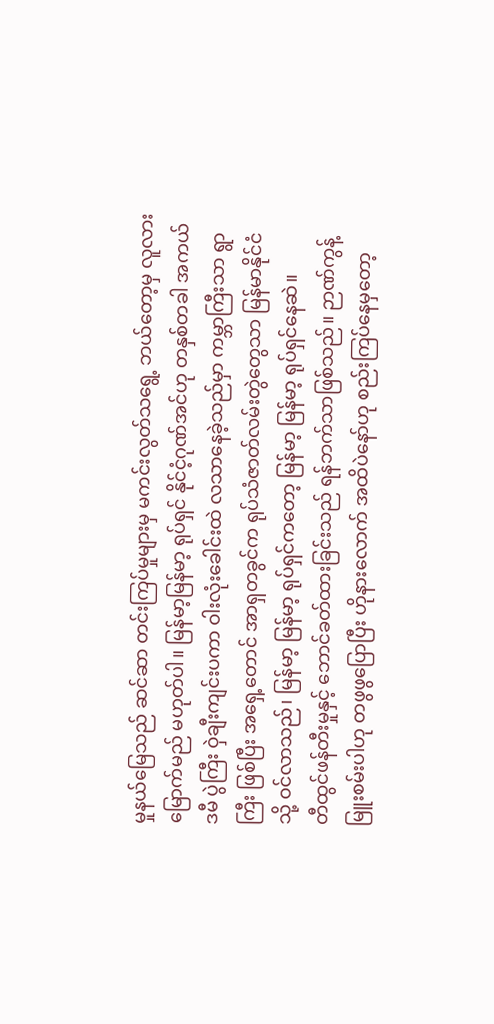မှုနယ်မြေသည် ဆင်ဆာ တင်းကြပ်မှုများမှ မကင်းလွတ်သရွေ့ ဘယ်တော့မှ လူလား မြောက်မည် မဟုတ်ပါ။ မြန်မာ့မြန်မာ့ ရုပ်ရှင် နိုင်ငံ့ဂုဏ်အင်ဟု တနှစ်တခါ အကယ်ဒမီ ပွဲကြီး ဝှဲချီးကျင်းပကာ ဝါးလုံးခေါင်းထဲ လသာနေခဲ့သည်မှာ ကမ္ဘာကြီးသာ ရွာကြီး ဖြစ်ပြီး အရှေ့တောင် အာရှတခွင်က ရုပ်သံဇာတ်လမ်းတွဲတွေသာ မြန်မာနိုင်ငံသို့ ဝင်လာသည်၊ မြန်မာ့ မြန်မာ့ ရုပ်ရှင်ကတော့ မြန်မာ့ မြန်မာ့ ရုပ်ရှင်နေဆဲ။
တီထွင်ဖန်တီးမှုနှင့် ဘောင်ခတ်ထားခြင်းသည် ရန်ဘက်သာဖြစ်သည်။ ဉာဏ်ကွန့်မြူးစမ်းပါဟု တဖွဖွပြောပြီး ဟိုနားလောက် အထိပဲနော်ဟု စည်းကြပ်နေမှတော့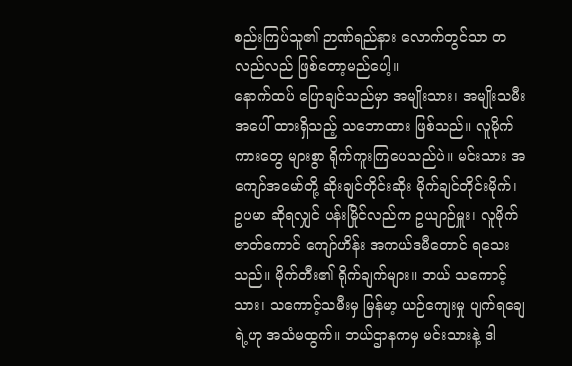စည်းကြပ်သူ၏ ဉာဏ်ရည်နား လောက်တွင်သာ တလည်လည် ဖြစ်တော့မည်ပေါ့။
နောက်ထပ် ပြောချင်သည်မှာ အမျိုးသား၊ အမျိုးသမီးအပေါ် ထားရှိသည့် သဘောထား ဖြစ်သည်။ လူမိုက်ကားတွေ များစွာ ရိုက်ကူးကြပေသည်ပဲ။ မင်းသား အကျော်အမော်တို့ ဆိုးချင်တိုင်းဆိုး မိုက်ချင်တိုင်းမိုက်၊ ဥပမာ ဆိုရလျှင် ပန်းမြိုင်လည်က ဥယျာဉ်မှူး၊ လူမိုက်ဇာတ်ကောင် ကျော်ဟိန်း အကယ်ဒမီတောင် ရသေးသည်။ မိုက်တီး၏ ရိုက်ချက်များ။ ဘယ် သကောင့်သား၊ သကောင့်သမီးမှ မြန်မာ့ ယဉ်ကျေးမှု ပျက်ရချေရဲ့ဟု အသံမထွက်။ ဘယ်ဌာနကမှ မင်းသားနဲ့ ဒါ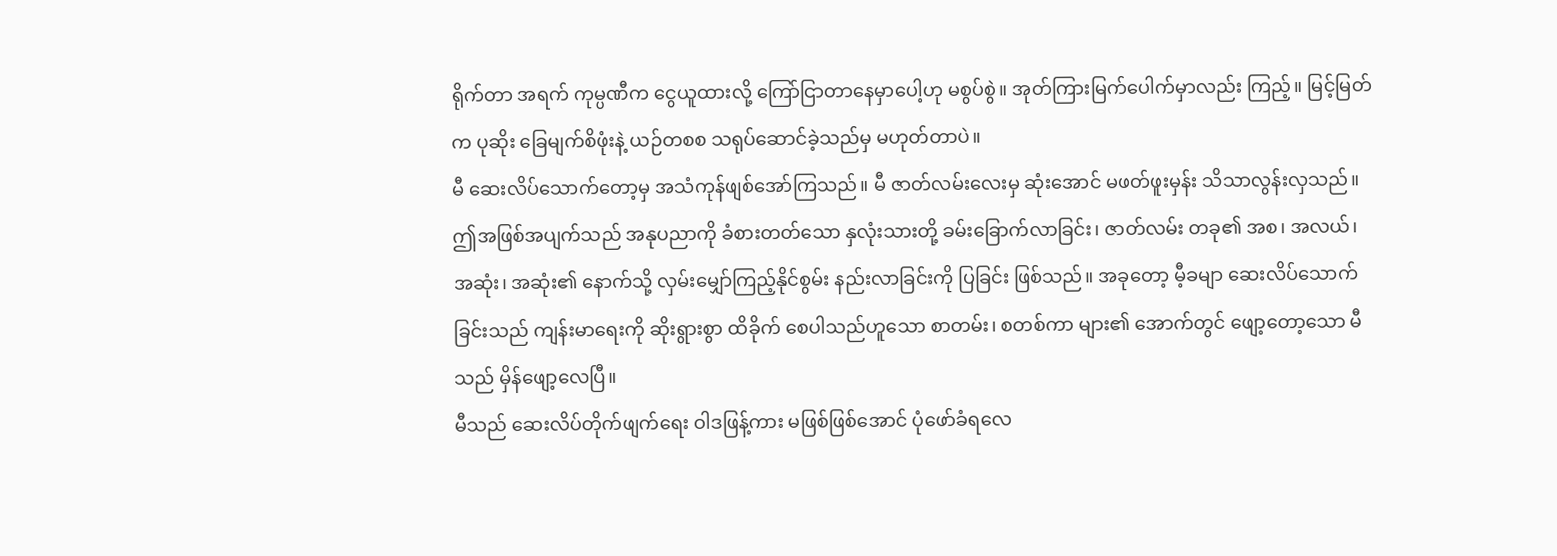ရိုက်တာ အရက် ကုမ္ပဏီက ငွေယူထားလို့ ကြော်ငြာတာနေမှာပေါ့ဟု မစွပ်စွဲ။ အုတ်ကြားမြက်ပေါက်မှာလည်း ကြည့်။ မြင့်မြတ်က ပုဆိုး ခြေမျက်စိဖုံးနဲ့ ယဉ်တစစ သရုပ်ဆောင်ခဲ့သည်မှ မဟုတ်တာပဲ။
မီ ဆေးလိပ်သောက်တော့မှ အသံကုန်ဖျစ်အော်ကြသည်။ မီ ဇာတ်လမ်းလေးမှ ဆုံးအောင် မဖတ်ဖူးမှန်း သိသာလွန်းလှသည်။
ဤအဖြစ်အပျက်သည် အနုပညာကို ခံစားတတ်သော နှလုံးသားတို့ ခမ်းခြောက်လာခြင်း၊ ဇာတ်လမ်း တခု၏ အစ၊ အလယ်၊ အဆုံး၊ အဆုံး၏ နောက်သို့ လှမ်းမျှော်ကြည့်နိုင်စွမ်း နည်းလာခြင်းကို ပြခြင်း ဖြစ်သည်။ အခုတော့ မီ့ခမျာ ဆေးလိပ်သောက်ခြင်းသည် ကျန်းမာရေးကို ဆိုးရွားစွာ ထိခိုက် စေပါသည်ဟူသော စာတမ်း၊ စတစ်ကာ များ၏ အောက်တွင် ဖျော့တော့သော မီသည် မှိန်ဖျော့လေပြီ။
မီသည် ဆေးလိပ်တိုက်ဖျက်ရေး ဝါဒဖြန့်ကား မဖြစ်ဖြစ်အောင် ပုံဖော်ခံရလေ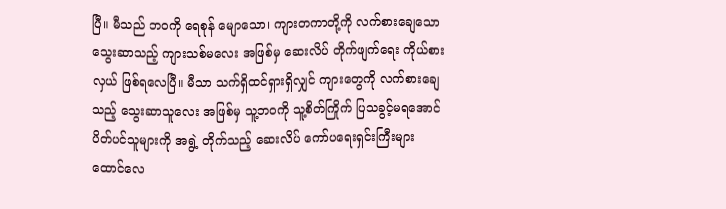ပြီ။ မီသည် ဘဝကို ရေစုန် မျောသော၊ ကျားတကာတို့ကို လက်စားချေသော သွေးဆာသည့် ကျားသစ်မလေး အဖြစ်မှ ဆေးလိပ် တိုက်ဖျက်ရေး ကိုယ်စားလှယ် ဖြစ်ရလေပြီ။ မီသာ သက်ရှိထင်ရှားရှိလျှင် ကျားတွေကို လက်စားချေသည့် သွေးဆာသူလေး အဖြစ်မှ သူ့ဘဝကို သူ့စိတ်ကြိုက် ပြသခွင့်မရအောင် ပိတ်ပင်သူများကို အရွဲ့ တိုက်သည့် ဆေးလိပ် ကော်ပရေးရှင်းကြီးများ ထောင်လေ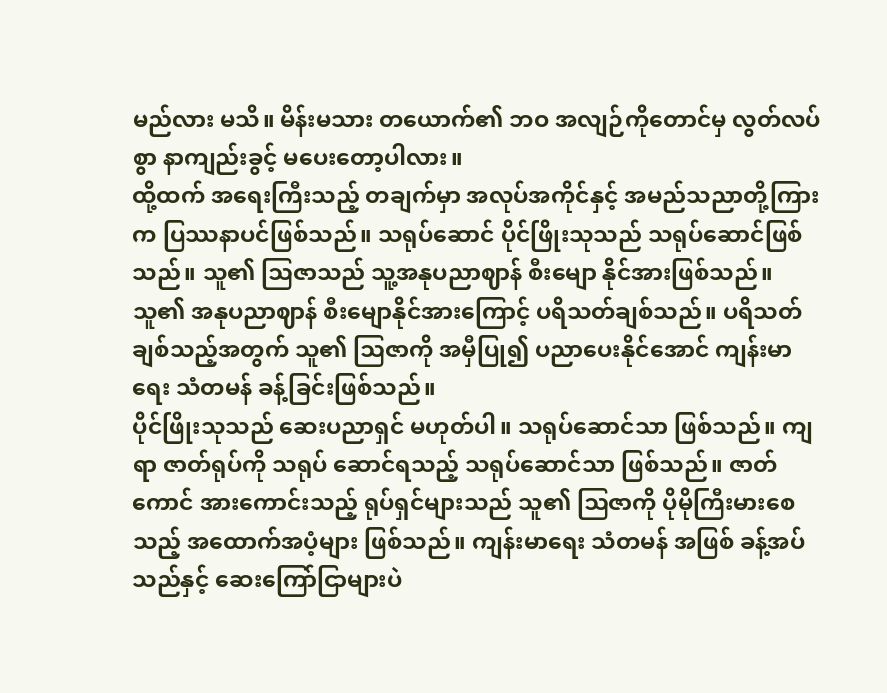မည်လား မသိ။ မိန်းမသား တယောက်၏ ဘဝ အလျဉ်ကိုတောင်မှ လွတ်လပ်စွာ နာကျည်းခွင့် မပေးတော့ပါလား။
ထို့ထက် အရေးကြီးသည့် တချက်မှာ အလုပ်အကိုင်နှင့် အမည်သညာတို့ကြားက ပြဿနာပင်ဖြစ်သည်။ သရုပ်ဆောင် ပိုင်ဖြိုးသုသည် သရုပ်ဆောင်ဖြစ်သည်။ သူ၏ ဩဇာသည် သူ့အနုပညာဈာန် စီးမျော နိုင်အားဖြစ်သည်။ သူ၏ အနုပညာဈာန် စီးမျောနိုင်အားကြောင့် ပရိသတ်ချစ်သည်။ ပရိသတ် ချစ်သည့်အတွက် သူ၏ ဩဇာကို အမှီပြု၍ ပညာပေးနိုင်အောင် ကျန်းမာရေး သံတမန် ခန့်ခြင်းဖြစ်သည်။
ပိုင်ဖြိုးသုသည် ဆေးပညာရှင် မဟုတ်ပါ။ သရုပ်ဆောင်သာ ဖြစ်သည်။ ကျရာ ဇာတ်ရုပ်ကို သရုပ် ဆောင်ရသည့် သရုပ်ဆောင်သာ ဖြစ်သည်။ ဇာတ်ကောင် အားကောင်းသည့် ရုပ်ရှင်များသည် သူ၏ ဩဇာကို ပိုမိုကြီးမားစေသည့် အထောက်အပံ့များ ဖြစ်သည်။ ကျန်းမာရေး သံတမန် အဖြစ် ခန့်အပ် သည်နှင့် ဆေးကြော်ငြာများပဲ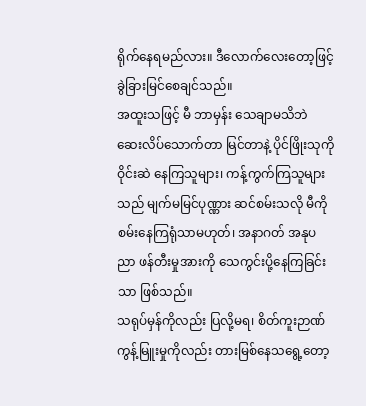ရိုက်နေရမည်လား။ ဒီလောက်လေးတော့ဖြင့် ခွဲခြားမြင်စေချင်သည်။
အထူးသဖြင့် မီ ဘာမှန်း သေချာမသိဘဲ ဆေးလိပ်သောက်တာ မြင်တာနဲ့ ပိုင်ဖြိုးသုကို ဝိုင်းဆဲ နေကြသူများ၊ ကန့်ကွက်ကြသူများသည် မျက်မမြင်ပုဏ္ဏား ဆင်စမ်းသလို မီကို စမ်းနေကြရုံသာမဟုတ်၊ အနာဂတ် အနုပညာ ဖန်တီးမှုအားကို သေကွင်းပို့နေကြခြင်းသာ ဖြစ်သည်။
သရုပ်မှန်ကိုလည်း ပြလို့မရ၊ စိတ်ကူးဉာဏ် ကွန့်မြူးမှုကိုလည်း တားမြစ်နေသရွေ့တော့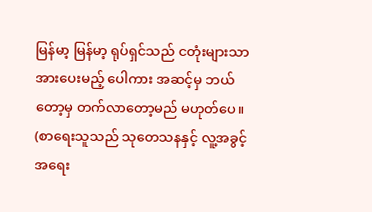မြန်မာ့ မြန်မာ့ ရုပ်ရှင်သည် ငတုံးများသာ အားပေးမည့် ပေါကား အဆင့်မှ ဘယ်တော့မှ တက်လာတော့မည် မဟုတ်ပေ။
(စာရေးသူသည် သုတေသနနှင့် လူ့အခွင့်အရေး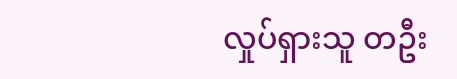လှုပ်ရှားသူ တဦး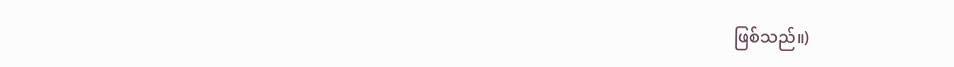ဖြစ်သည်။)